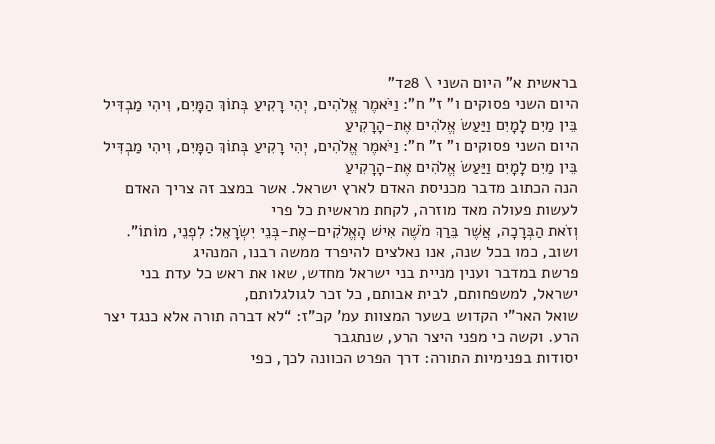בראשית א” היום השני \ 28ד”
היום השני פסוקים ו” ז” ח”: וַיֹּאמֶר אֱלֹהִים, יְהִי רָקִיעַ בְּתוֹךְ הַמָּיִם, וִיהִי מַבְדִּיל בֵּין מַיִם לָמָיִם וַיַּעַשׂ אֱלֹהִים אֶת-הָרָקִיעַ
היום השני פסוקים ו” ז” ח”: וַיֹּאמֶר אֱלֹהִים, יְהִי רָקִיעַ בְּתוֹךְ הַמָּיִם, וִיהִי מַבְדִּיל בֵּין מַיִם לָמָיִם וַיַּעַשׂ אֱלֹהִים אֶת-הָרָקִיעַ
הנה הכתוב מדבר מכניסת האדם לארץ ישראל. אשר במצב זה צריך האדם לעשות פעולה מאד מוזרה, לקחת מראשית כל פרי
וְזֹאת הַבְּרָכָה, אֲשֶׁר בֵּרַךְ מֹשֶׁה אִישׁ הָאֱלֹקִים–אֶת-בְּנֵי יִשְׂרָאֵל: לִפְנֵי, מוֹתוֹ”. ושוב, כמו בכל שנה, אנו נאלצים להיפרד ממשה רבנו, המנהיג
פרשת במדבר וענין מניית בני ישראל מחדש, שאו את ראש כל עדת בני ישראל, למשפחותם, לבית אבותם, כל זכר לגולגלותם,
שואל האר”י הקדוש בשער המצוות עמ’ קכ”ז: “לא דברה תורה אלא כנגד יצר הרע. וקשה כי מפני היצר הרע, שנתגבר
יסודות בפנימיות התורה: דרך הפרט הכוונה לכך, כפי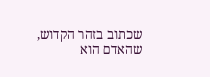שכתוב בזהר הקדוש, שהאדם הוא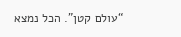“עולם קטן”. הכל נמצא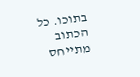בתוכו. כל הכתוב מתייחס